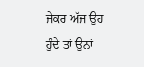ਜੇਕਰ ਅੱਜ ਉਹ ਹੁੰਦੇ ਤਾਂ ਉਨਾਂ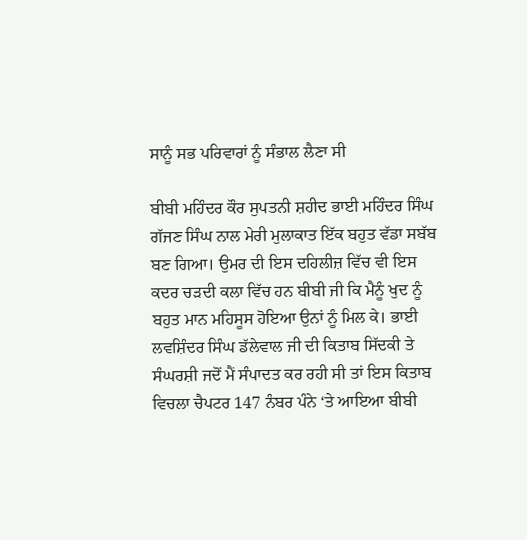ਸਾਨੂੰ ਸਭ ਪਰਿਵਾਰਾਂ ਨੂੰ ਸੰਭਾਲ ਲੈਣਾ ਸੀ

ਬੀਬੀ ਮਹਿੰਦਰ ਕੌਰ ਸੁਪਤਨੀ ਸ਼ਹੀਦ ਭਾਈ ਮਹਿੰਦਰ ਸਿੰਘ ਗੱਜਣ ਸਿੰਘ ਨਾਲ ਮੇਰੀ ਮੁਲਾਕਾਤ ਇੱਕ ਬਹੁਤ ਵੱਡਾ ਸਬੱਬ ਬਣ ਗਿਆ। ਉਮਰ ਦੀ ਇਸ ਦਹਿਲੀਜ਼ ਵਿੱਚ ਵੀ ਇਸ ਕਦਰ ਚੜਦੀ ਕਲਾ ਵਿੱਚ ਹਨ ਬੀਬੀ ਜੀ ਕਿ ਮੈਨੂੰ ਖੁਦ ਨੂੰ ਬਹੁਤ ਮਾਨ ਮਹਿਸੂਸ ਹੋਇਆ ਉਨਾਂ ਨੂੰ ਮਿਲ ਕੇ। ਭਾਈ ਲਵਸ਼ਿੰਦਰ ਸਿੰਘ ਡੱਲੇਵਾਲ ਜੀ ਦੀ ਕਿਤਾਬ ਸਿੱਦਕੀ ਤੇ ਸੰਘਰਸ਼ੀ ਜਦੋਂ ਮੈਂ ਸੰਪਾਦਤ ਕਰ ਰਹੀ ਸੀ ਤਾਂ ਇਸ ਕਿਤਾਬ ਵਿਚਲਾ ਚੈਪਟਰ 147 ਨੰਬਰ ਪੰਨੇ ‘ਤੇ ਆਇਆ ਬੀਬੀ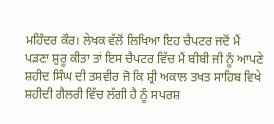ਮਹਿੰਦਰ ਕੌਰ। ਲੇਖਕ ਵੱਲੋਂ ਲਿਖਿਆ ਇਹ ਚੈਪਟਰ ਜਦੋਂ ਮੈਂ ਪੜਣਾ ਸ਼ੁਰੂ ਕੀਤਾ ਤਾਂ ਇਸ ਚੈਪਟਰ ਵਿੱਚ ਮੈਂ ਬੀਬੀ ਜੀ ਨੂੰ ਆਪਣੇ ਸ਼ਹੀਦ ਸਿੰਘ ਦੀ ਤਸਵੀਰ ਜੋ ਕਿ ਸ਼੍ਰੀ ਅਕਾਲ ਤਖਤ ਸਾਹਿਬ ਵਿਖੇ ਸ਼ਹੀਦੀ ਗੈਲਰੀ ਵਿੱਚ ਲੱਗੀ ਹੈ ਨੂੰ ਸਪਰਸ਼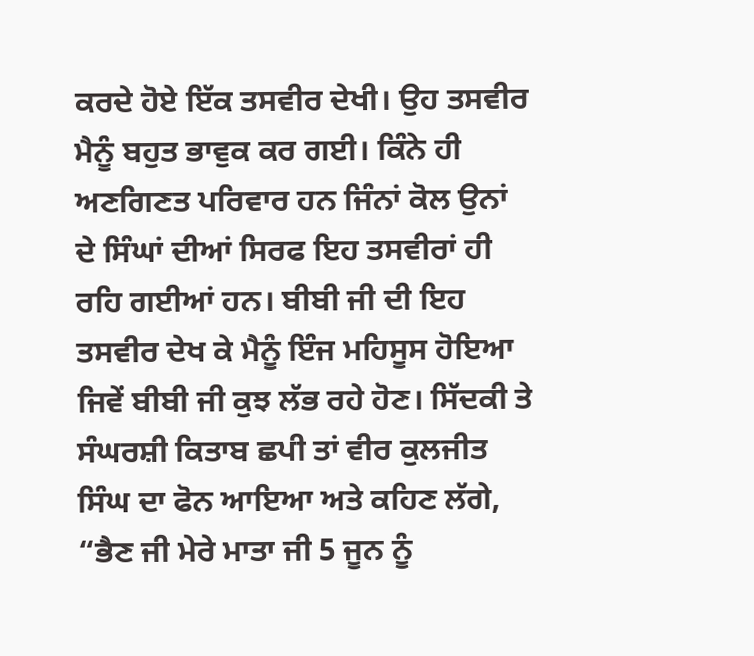ਕਰਦੇ ਹੋਏ ਇੱਕ ਤਸਵੀਰ ਦੇਖੀ। ਉਹ ਤਸਵੀਰ ਮੈਨੂੰ ਬਹੁਤ ਭਾਵੁਕ ਕਰ ਗਈ। ਕਿੰਨੇ ਹੀ ਅਣਗਿਣਤ ਪਰਿਵਾਰ ਹਨ ਜਿੰਨਾਂ ਕੋਲ ਉਨਾਂ ਦੇ ਸਿੰਘਾਂ ਦੀਆਂ ਸਿਰਫ ਇਹ ਤਸਵੀਰਾਂ ਹੀ ਰਹਿ ਗਈਆਂ ਹਨ। ਬੀਬੀ ਜੀ ਦੀ ਇਹ ਤਸਵੀਰ ਦੇਖ ਕੇ ਮੈਨੂੰ ਇੰਜ ਮਹਿਸੂਸ ਹੋਇਆ ਜਿਵੇਂ ਬੀਬੀ ਜੀ ਕੁਝ ਲੱਭ ਰਹੇ ਹੋਣ। ਸਿੱਦਕੀ ਤੇ ਸੰਘਰਸ਼ੀ ਕਿਤਾਬ ਛਪੀ ਤਾਂ ਵੀਰ ਕੁਲਜੀਤ ਸਿੰਘ ਦਾ ਫੋਨ ਆਇਆ ਅਤੇ ਕਹਿਣ ਲੱਗੇ, “ਭੈਣ ਜੀ ਮੇਰੇ ਮਾਤਾ ਜੀ 5 ਜੂਨ ਨੂੰ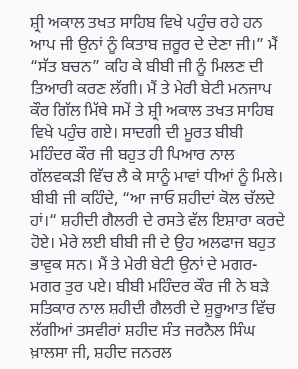ਸ਼੍ਰੀ ਅਕਾਲ ਤਖਤ ਸਾਹਿਬ ਵਿਖੇ ਪਹੁੰਚ ਰਹੇ ਹਨ ਆਪ ਜੀ ਉਨਾਂ ਨੂੰ ਕਿਤਾਬ ਜ਼ਰੂਰ ਦੇ ਦੇਣਾ ਜੀ।” ਮੈਂ “ਸੱਤ ਬਚਨ” ਕਹਿ ਕੇ ਬੀਬੀ ਜੀ ਨੂੰ ਮਿਲਣ ਦੀ ਤਿਆਰੀ ਕਰਣ ਲੱਗੀ। ਮੈਂ ਤੇ ਮੇਰੀ ਬੇਟੀ ਮਨਜਾਪ ਕੌਰ ਗਿੱਲ ਮਿੱਥੇ ਸਮੇਂ ਤੇ ਸ਼੍ਰੀ ਅਕਾਲ ਤਖਤ ਸਾਹਿਬ ਵਿਖੇ ਪਹੁੰਚ ਗਏ। ਸਾਦਗੀ ਦੀ ਮੂਰਤ ਬੀਬੀ ਮਹਿੰਦਰ ਕੌਰ ਜੀ ਬਹੁਤ ਹੀ ਪਿਆਰ ਨਾਲ ਗੱਲਵਕੜੀ ਵਿੱਚ ਲੈ ਕੇ ਸਾਨੂੰ ਮਾਵਾਂ ਧੀਆਂ ਨੂੰ ਮਿਲੇ। ਬੀਬੀ ਜੀ ਕਹਿੰਦੇ, “ਆ ਜਾਓ ਸ਼ਹੀਦਾਂ ਕੋਲ ਚੱਲਦੇ ਹਾਂ।“ ਸ਼ਹੀਦੀ ਗੈਲਰੀ ਦੇ ਰਸਤੇ ਵੱਲ ਇਸ਼ਾਰਾ ਕਰਦੇ ਹੋਏ। ਮੇਰੇ ਲਈ ਬੀਬੀ ਜੀ ਦੇ ਉਹ ਅਲਫਾਜ ਬਹੁਤ ਭਾਵੁਕ ਸਨ। ਮੈਂ ਤੇ ਮੇਰੀ ਬੇਟੀ ਉਨਾਂ ਦੇ ਮਗਰ-ਮਗਰ ਤੁਰ ਪਏ। ਬੀਬੀ ਮਹਿੰਦਰ ਕੌਰ ਜੀ ਨੇ ਬੜੇ ਸਤਿਕਾਰ ਨਾਲ ਸ਼ਹੀਦੀ ਗੈਲਰੀ ਦੇ ਸ਼ੁਰੂਆਤ ਵਿੱਚ ਲੱਗੀਆਂ ਤਸਵੀਰਾਂ ਸ਼ਹੀਦ ਸੰਤ ਜਰਨੈਲ ਸਿੰਘ ਖ਼ਾਲਸਾ ਜੀ, ਸ਼ਹੀਦ ਜਨਰਲ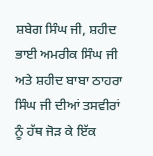ਸ਼ਬੇਗ ਸਿੰਘ ਜੀ, ਸ਼ਹੀਦ ਭਾਈ ਅਮਰੀਕ ਸਿੰਘ ਜੀ ਅਤੇ ਸ਼ਹੀਦ ਬਾਬਾ ਠਾਹਰਾ ਸਿੰਘ ਜੀ ਦੀਆਂ ਤਸਵੀਰਾਂ ਨੂੰ ਹੱਥ ਜੋੜ ਕੇ ਇੱਕ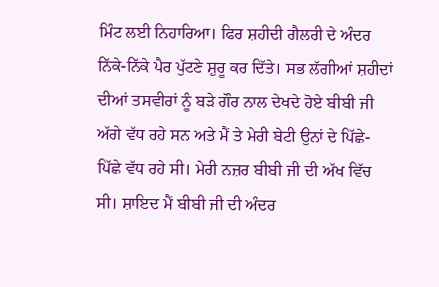ਮਿੰਟ ਲਈ ਨਿਹਾਰਿਆ। ਫਿਰ ਸ਼ਹੀਦੀ ਗੈਲਰੀ ਦੇ ਅੰਦਰ ਨਿੱਕੇ-ਨਿੱਕੇ ਪੈਰ ਪੁੱਟਣੇ ਸ਼ੁਰੂ ਕਰ ਦਿੱਤੇ। ਸਭ ਲੱਗੀਆਂ ਸ਼ਹੀਦਾਂ ਦੀਆਂ ਤਸਵੀਰਾਂ ਨੂੰ ਬੜੇ ਗੌਰ ਨਾਲ ਦੇਖਦੇ ਹੋਏ ਬੀਬੀ ਜੀ ਅੱਗੇ ਵੱਧ ਰਹੇ ਸਨ ਅਤੇ ਮੈਂ ਤੇ ਮੇਰੀ ਬੇਟੀ ਉਨਾਂ ਦੇ ਪਿੱਛੇ-ਪਿੱਛੇ ਵੱਧ ਰਹੇ ਸੀ। ਮੇਰੀ ਨਜ਼ਰ ਬੀਬੀ ਜੀ ਦੀ ਅੱਖ ਵਿੱਚ ਸੀ। ਸ਼ਾਇਦ ਮੈਂ ਬੀਬੀ ਜੀ ਦੀ ਅੰਦਰ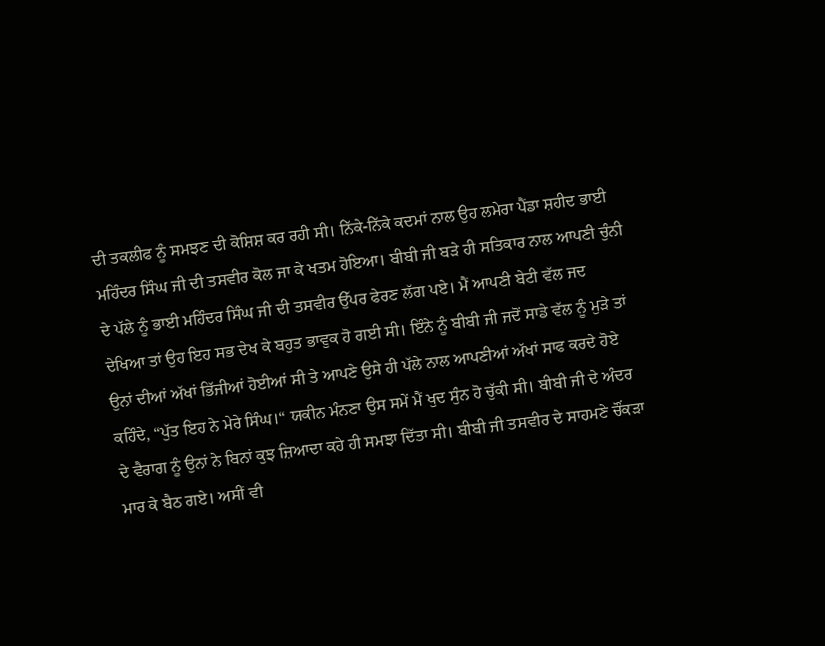ਦੀ ਤਕਲੀਫ ਨੂੰ ਸਮਝਣ ਦੀ ਕੋਸ਼ਿਸ਼ ਕਰ ਰਹੀ ਸੀ। ਨਿੱਕੇ-ਨਿੱਕੇ ਕਦਮਾਂ ਨਾਲ ਉਹ ਲਮੇਰਾ ਪੈਂਡਾ ਸ਼ਹੀਦ ਭਾਈ ਮਹਿੰਦਰ ਸਿੰਘ ਜੀ ਦੀ ਤਸਵੀਰ ਕੋਲ ਜਾ ਕੇ ਖਤਮ ਹੋਇਆ। ਬੀਬੀ ਜੀ ਬੜੇ ਹੀ ਸਤਿਕਾਰ ਨਾਲ ਆਪਣੀ ਚੁੰਨੀ ਦੇ ਪੱਲੇ ਨੂੰ ਭਾਈ ਮਹਿੰਦਰ ਸਿੰਘ ਜੀ ਦੀ ਤਸਵੀਰ ਉੱਪਰ ਫੇਰਣ ਲੱਗ ਪਏ। ਮੈਂ ਆਪਣੀ ਬੇਟੀ ਵੱਲ ਜਦ ਦੇਖਿਆ ਤਾਂ ਉਹ ਇਹ ਸਭ ਦੇਖ ਕੇ ਬਹੁਤ ਭਾਵੁਕ ਹੋ ਗਈ ਸੀ। ਇੰਨੇ ਨੂੰ ਬੀਬੀ ਜੀ ਜਦੋਂ ਸਾਡੇ ਵੱਲ ਨੂੰ ਮੁੜੇ ਤਾਂ ਉਨਾਂ ਦੀਆਂ ਅੱਖਾਂ ਭਿੱਜੀਆਂ ਹੋਈਆਂ ਸੀ ਤੇ ਆਪਣੇ ਉਸੇ ਹੀ ਪੱਲੇ ਨਾਲ ਆਪਣੀਆਂ ਅੱਖਾਂ ਸਾਫ ਕਰਦੇ ਹੋਏ ਕਹਿੰਦੇ, “ਪੁੱਤ ਇਹ ਨੇ ਮੇਰੇ ਸਿੰਘ।“ ਯਕੀਨ ਮੰਨਣਾ ਉਸ ਸਮੇਂ ਮੈਂ ਖੁਦ ਸੁੰਨ ਹੋ ਚੁੱਕੀ ਸੀ। ਬੀਬੀ ਜੀ ਦੇ ਅੰਦਰ ਦੇ ਵੈਰਾਗ ਨੂੰ ਉਨਾਂ ਨੇ ਬਿਨਾਂ ਕੁਝ ਜ਼ਿਆਦਾ ਕਹੇ ਹੀ ਸਮਝਾ ਦਿੱਤਾ ਸੀ। ਬੀਬੀ ਜੀ ਤਸਵੀਰ ਦੇ ਸਾਹਮਣੇ ਚੌਂਕੜਾ ਮਾਰ ਕੇ ਬੈਠ ਗਏ। ਅਸੀਂ ਵੀ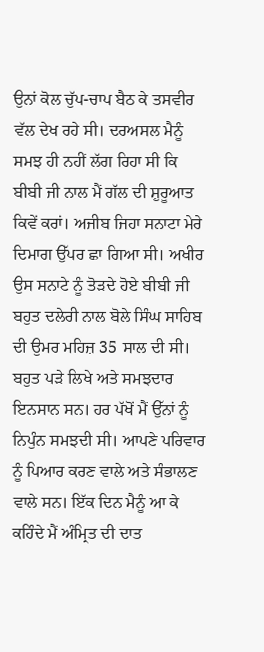ਉਨਾਂ ਕੋਲ ਚੁੱਪ-ਚਾਪ ਬੈਠ ਕੇ ਤਸਵੀਰ ਵੱਲ ਦੇਖ ਰਹੇ ਸੀ। ਦਰਅਸਲ ਮੈਨੂੰ ਸਮਝ ਹੀ ਨਹੀਂ ਲੱਗ ਰਿਹਾ ਸੀ ਕਿ ਬੀਬੀ ਜੀ ਨਾਲ ਮੈਂ ਗੱਲ ਦੀ ਸ਼ੁਰੂਆਤ ਕਿਵੇਂ ਕਰਾਂ। ਅਜੀਬ ਜਿਹਾ ਸਨਾਟਾ ਮੇਰੇ ਦਿਮਾਗ ਉੱਪਰ ਛਾ ਗਿਆ ਸੀ। ਅਖੀਰ ਉਸ ਸਨਾਟੇ ਨੂੰ ਤੋੜਦੇ ਹੋਏ ਬੀਬੀ ਜੀ ਬਹੁਤ ਦਲੇਰੀ ਨਾਲ ਬੋਲੇ ਸਿੰਘ ਸਾਹਿਬ ਦੀ ਉਮਰ ਮਹਿਜ਼ 35 ਸਾਲ ਦੀ ਸੀ। ਬਹੁਤ ਪੜੇ ਲਿਖੇ ਅਤੇ ਸਮਝਦਾਰ ਇਨਸਾਨ ਸਨ। ਹਰ ਪੱਖੋਂ ਮੈਂ ਉੱਨਾਂ ਨੂੰ ਨਿਪੁੰਨ ਸਮਝਦੀ ਸੀ। ਆਪਣੇ ਪਰਿਵਾਰ ਨੂੰ ਪਿਆਰ ਕਰਣ ਵਾਲੇ ਅਤੇ ਸੰਭਾਲਣ ਵਾਲੇ ਸਨ। ਇੱਕ ਦਿਨ ਮੈਨੂੰ ਆ ਕੇ ਕਹਿੰਦੇ ਮੈਂ ਅੰਮ੍ਰਿਤ ਦੀ ਦਾਤ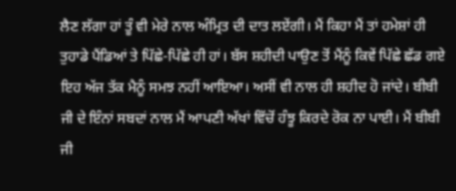ਲੈਣ ਲੱਗਾ ਹਾਂ ਤੂੰ ਵੀ ਮੇਰੇ ਨਾਲ ਅੰਮ੍ਰਿਤ ਦੀ ਦਾਤ ਲਏਂਗੀ। ਮੈਂ ਕਿਹਾ ਮੈਂ ਤਾਂ ਹਮੇਸ਼ਾਂ ਹੀ ਤੁਹਾਡੇ ਪੈਂਡਿਆਂ ਤੇ ਪਿੱਛੇ-ਪਿੱਛੇ ਹੀ ਹਾਂ। ਬੱਸ ਸ਼ਹੀਦੀ ਪਾਉਣ ਤੋਂ ਮੈਂਨੂੰ ਕਿਵੇਂ ਪਿੱਛੇ ਛੱਡ ਗਏ ਇਹ ਅੱਜ ਤੱਕ ਮੈਨੂੰ ਸਮਝ ਨਹੀਂ ਆਇਆ। ਅਸੀਂ ਵੀ ਨਾਲ ਹੀ ਸ਼ਹੀਦ ਹੋ ਜਾਂਦੇ। ਬੀਬੀ ਜੀ ਦੇ ਇੰਨਾਂ ਸਬਦਾਂ ਨਾਲ ਮੈਂ ਆਪਣੀ ਅੱਖਾਂ ਵਿੱਚੋਂ ਹੰਝੂ ਕਿਰਦੇ ਰੋਕ ਨਾ ਪਾਈ। ਮੈਂ ਬੀਬੀ ਜੀ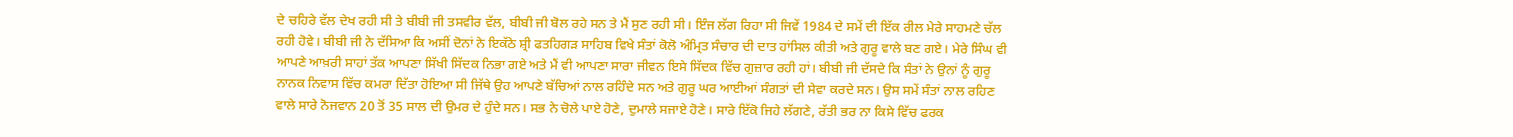ਦੇ ਚਹਿਰੇ ਵੱਲ ਦੇਖ ਰਹੀ ਸੀ ਤੇ ਬੀਬੀ ਜੀ ਤਸਵੀਰ ਵੱਲ, ਬੀਬੀ ਜੀ ਬੋਲ ਰਹੇ ਸਨ ਤੇ ਮੈਂ ਸੁਣ ਰਹੀ ਸੀ। ਇੰਜ ਲੱਗ ਰਿਹਾ ਸੀ ਜਿਵੇਂ 1984 ਦੇ ਸਮੇਂ ਦੀ ਇੱਕ ਰੀਲ ਮੇਰੇ ਸਾਹਮਣੇ ਚੱਲ ਰਹੀ ਹੋਵੇ। ਬੀਬੀ ਜੀ ਨੇ ਦੱਸਿਆ ਕਿ ਅਸੀਂ ਦੋਨਾਂ ਨੇ ਇਕੱਠੇ ਸ਼੍ਰੀ ਫਤਹਿਗੜ ਸਾਹਿਬ ਵਿਖੇ ਸੰਤਾਂ ਕੋਲੋ ਅੰਮ੍ਰਿਤ ਸੰਚਾਰ ਦੀ ਦਾਤ ਹਾਂਸਿਲ ਕੀਤੀ ਅਤੇ ਗੁਰੂ ਵਾਲੇ ਬਣ ਗਏ। ਮੇਰੇ ਸਿੰਘ ਵੀ ਆਪਣੇ ਆਖ਼ਰੀ ਸਾਹਾਂ ਤੱਕ ਆਪਣਾ ਸਿੱਖੀ ਸਿੱਦਕ ਨਿਭਾ ਗਏ ਅਤੇ ਮੈਂ ਵੀ ਆਪਣਾ ਸਾਰਾ ਜੀਵਨ ਇਸੇ ਸਿੱਦਕ ਵਿੱਚ ਗੁਜ਼ਾਰ ਰਹੀ ਹਾਂ। ਬੀਬੀ ਜੀ ਦੱਸਦੇ ਕਿ ਸੰਤਾਂ ਨੇ ਉਨਾਂ ਨੂੰ ਗੁਰੂ ਨਾਨਕ ਨਿਵਾਸ ਵਿੱਚ ਕਮਰਾ ਦਿੱਤਾ ਹੋਇਆ ਸੀ ਜਿੱਥੇ ਉਹ ਆਪਣੇ ਬੱਚਿਆਂ ਨਾਲ ਰਹਿੰਦੇ ਸਨ ਅਤੇ ਗੁਰੂ ਘਰ ਆਈਆਂ ਸੰਗਤਾਂ ਦੀ ਸੇਵਾ ਕਰਦੇ ਸਨ। ਉਸ ਸਮੇਂ ਸੰਤਾਂ ਨਾਲ ਰਹਿਣ ਵਾਲੇ ਸਾਰੇ ਨੋਜਵਾਨ 20 ਤੋਂ 35 ਸਾਲ ਦੀ ਉਮਰ ਦੇ ਹੁੰਦੇ ਸਨ। ਸਭ ਨੇ ਚੋਲੇ ਪਾਏ ਹੋਣੇ, ਦੁਮਾਲੇ ਸਜਾਏ ਹੋਣੇ। ਸਾਰੇ ਇੱਕੋ ਜਿਹੇ ਲੱਗਣੇ, ਰੱਤੀ ਭਰ ਨਾ ਕਿਸੇ ਵਿੱਚ ਫਰਕ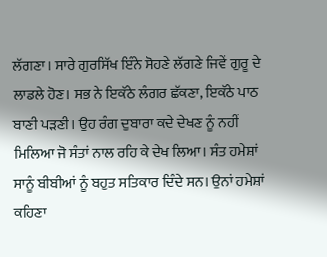ਲੱਗਣਾ। ਸਾਰੇ ਗੁਰਸਿੱਖ ਇੰਨੇ ਸੋਹਣੇ ਲੱਗਣੇ ਜਿਵੇਂ ਗੁਰੂ ਦੇ ਲਾਡਲੇ ਹੋਣ। ਸਭ ਨੇ ਇਕੱਠੇ ਲੰਗਰ ਛੱਕਣਾ, ਇਕੱਠੇ ਪਾਠ ਬਾਣੀ ਪੜਣੀ। ਉਹ ਰੰਗ ਦੁਬਾਰਾ ਕਦੇ ਦੇਖਣ ਨੂੰ ਨਹੀਂ ਮਿਲਿਆ ਜੋ ਸੰਤਾਂ ਨਾਲ ਰਹਿ ਕੇ ਦੇਖ ਲਿਆ। ਸੰਤ ਹਮੇਸ਼ਾਂ ਸਾਨੂੰ ਬੀਬੀਆਂ ਨੂੰ ਬਹੁਤ ਸਤਿਕਾਰ ਦਿੰਦੇ ਸਨ। ਉਨਾਂ ਹਮੇਸ਼ਾਂ ਕਹਿਣਾ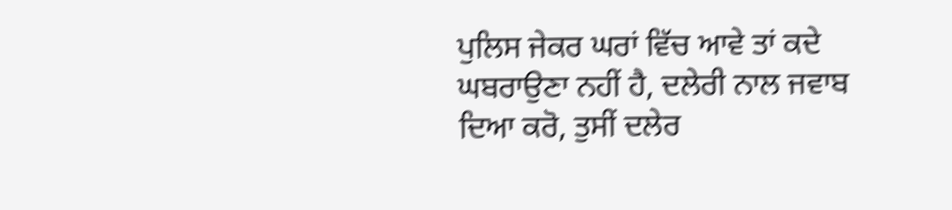ਪੁਲਿਸ ਜੇਕਰ ਘਰਾਂ ਵਿੱਚ ਆਵੇ ਤਾਂ ਕਦੇ ਘਬਰਾਉਣਾ ਨਹੀਂ ਹੈ, ਦਲੇਰੀ ਨਾਲ ਜਵਾਬ ਦਿਆ ਕਰੋ, ਤੁਸੀਂ ਦਲੇਰ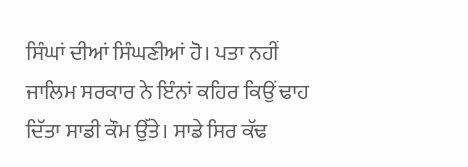ਸਿੰਘਾਂ ਦੀਆਂ ਸਿੰਘਣੀਆਂ ਹੋ। ਪਤਾ ਨਹੀਂ ਜਾਲਿਮ ਸਰਕਾਰ ਨੇ ਇੰਨਾਂ ਕਹਿਰ ਕਿਉਂ ਢਾਹ ਦਿੱਤਾ ਸਾਡੀ ਕੌਮ ਉੱਤੇ। ਸਾਡੇ ਸਿਰ ਕੱਢ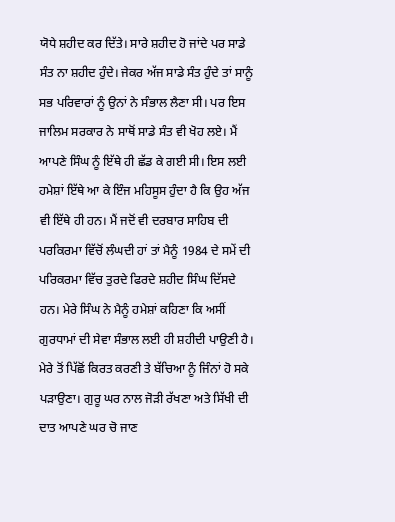ਯੋਧੇ ਸ਼ਹੀਦ ਕਰ ਦਿੱਤੇ। ਸਾਰੇ ਸ਼ਹੀਦ ਹੋ ਜਾਂਦੇ ਪਰ ਸਾਡੇ ਸੰਤ ਨਾ ਸ਼ਹੀਦ ਹੁੰਦੇ। ਜੇਕਰ ਅੱਜ ਸਾਡੇ ਸੰਤ ਹੁੰਦੇ ਤਾਂ ਸਾਨੂੰ ਸਭ ਪਰਿਵਾਰਾਂ ਨੂੰ ਉਨਾਂ ਨੇ ਸੰਭਾਲ ਲੈਣਾ ਸੀ। ਪਰ ਇਸ ਜਾਲਿਮ ਸਰਕਾਰ ਨੇ ਸਾਥੋਂ ਸਾਡੇ ਸੰਤ ਵੀ ਖੋਹ ਲਏ। ਮੈਂ ਆਪਣੇ ਸਿੰਘ ਨੂੰ ਇੱਥੇ ਹੀ ਛੱਡ ਕੇ ਗਈ ਸੀ। ਇਸ ਲਈ ਹਮੇਸ਼ਾਂ ਇੱਥੇ ਆ ਕੇ ਇੰਜ ਮਹਿਸੂਸ ਹੁੰਦਾ ਹੈ ਕਿ ਉਹ ਅੱਜ ਵੀ ਇੱਥੇ ਹੀ ਹਨ। ਮੈਂ ਜਦੋਂ ਵੀ ਦਰਬਾਰ ਸਾਹਿਬ ਦੀ ਪਰਕਿਰਮਾ ਵਿੱਚੋਂ ਲੰਘਦੀ ਹਾਂ ਤਾਂ ਮੈਨੂੰ 1984 ਦੇ ਸਮੇਂ ਦੀ ਪਰਿਕਰਮਾ ਵਿੱਚ ਤੁਰਦੇ ਫਿਰਦੇ ਸ਼ਹੀਦ ਸਿੰਘ ਦਿੱਸਦੇ ਹਨ। ਮੇਰੇ ਸਿੰਘ ਨੇ ਮੈਨੂੰ ਹਮੇਸ਼ਾਂ ਕਹਿਣਾ ਕਿ ਅਸੀਂ ਗੁਰਧਾਮਾਂ ਦੀ ਸੇਵਾ ਸੰਭਾਲ ਲਈ ਹੀ ਸ਼ਹੀਦੀ ਪਾਉਣੀ ਹੈ। ਮੇਰੇ ਤੋਂ ਪਿੱਛੋਂ ਕਿਰਤ ਕਰਣੀ ਤੇ ਬੱਚਿਆ ਨੂੰ ਜਿੰਨਾਂ ਹੋ ਸਕੇ ਪੜਾਉਣਾ। ਗੁਰੂ ਘਰ ਨਾਲ ਜੋੜੀ ਰੱਖਣਾ ਅਤੇ ਸਿੱਖੀ ਦੀ ਦਾਤ ਆਪਣੇ ਘਰ ਚੋ ਜਾਣ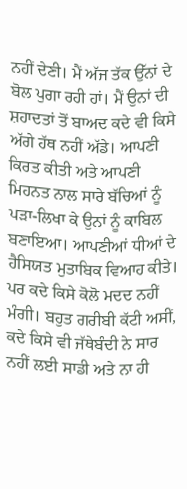ਨਹੀਂ ਦੇਣੀ। ਮੈਂ ਅੱਜ ਤੱਕ ਉੱਨਾਂ ਦੇ ਬੋਲ ਪੁਗਾ ਰਹੀ ਹਾਂ। ਮੈਂ ਉਨਾਂ ਦੀ ਸ਼ਹਾਦਤਾਂ ਤੋਂ ਬਾਅਦ ਕਦੇ ਵੀ ਕਿਸੇ ਅੱਗੇ ਹੱਥ ਨਹੀਂ ਅੱਡੇ। ਆਪਣੀ ਕਿਰਤ ਕੀਤੀ ਅਤੇ ਆਪਣੀ ਮਿਹਨਤ ਨਾਲ ਸਾਰੇ ਬੱਚਿਆਂ ਨੂੰ ਪੜਾ-ਲਿਖਾ ਕੇ ਉਨਾਂ ਨੂੰ ਕਾਬਿਲ ਬਣਾਇਆ। ਆਪਣੀਆਂ ਧੀਆਂ ਦੇ ਹੈਸਿਯਤ ਮੁਤਾਬਿਕ ਵਿਆਹ ਕੀਤੇ। ਪਰ ਕਦੇ ਕਿਸੇ ਕੋਲੋ ਮਦਦ ਨਹੀਂ ਮੰਗੀ। ਬਹੁਤ ਗਰੀਬੀ ਕੱਟੀ ਅਸੀਂ, ਕਦੇ ਕਿਸੇ ਵੀ ਜੱਥੇਬੰਦੀ ਨੇ ਸਾਰ ਨਹੀਂ ਲਈ ਸਾਡੀ ਅਤੇ ਨਾ ਹੀ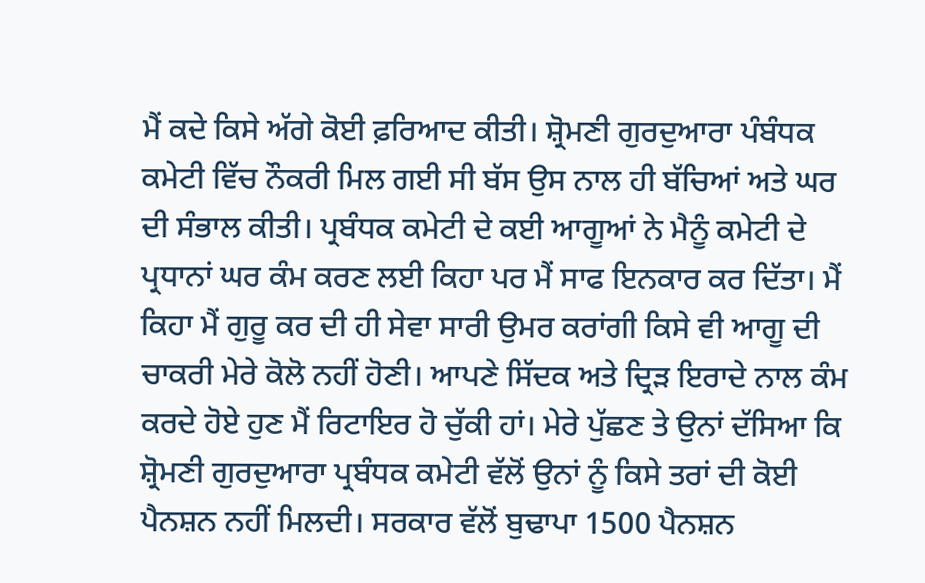ਮੈਂ ਕਦੇ ਕਿਸੇ ਅੱਗੇ ਕੋਈ ਫ਼ਰਿਆਦ ਕੀਤੀ। ਸ਼੍ਰੋਮਣੀ ਗੁਰਦੁਆਰਾ ਪੰਬੰਧਕ ਕਮੇਟੀ ਵਿੱਚ ਨੌਕਰੀ ਮਿਲ ਗਈ ਸੀ ਬੱਸ ਉਸ ਨਾਲ ਹੀ ਬੱਚਿਆਂ ਅਤੇ ਘਰ ਦੀ ਸੰਭਾਲ ਕੀਤੀ। ਪ੍ਰਬੰਧਕ ਕਮੇਟੀ ਦੇ ਕਈ ਆਗੂਆਂ ਨੇ ਮੈਨੂੰ ਕਮੇਟੀ ਦੇ ਪ੍ਰਧਾਨਾਂ ਘਰ ਕੰਮ ਕਰਣ ਲਈ ਕਿਹਾ ਪਰ ਮੈਂ ਸਾਫ ਇਨਕਾਰ ਕਰ ਦਿੱਤਾ। ਮੈਂ ਕਿਹਾ ਮੈਂ ਗੁਰੂ ਕਰ ਦੀ ਹੀ ਸੇਵਾ ਸਾਰੀ ਉਮਰ ਕਰਾਂਗੀ ਕਿਸੇ ਵੀ ਆਗੂ ਦੀ ਚਾਕਰੀ ਮੇਰੇ ਕੋਲੋ ਨਹੀਂ ਹੋਣੀ। ਆਪਣੇ ਸਿੱਦਕ ਅਤੇ ਦ੍ਰਿੜ ਇਰਾਦੇ ਨਾਲ ਕੰਮ ਕਰਦੇ ਹੋਏ ਹੁਣ ਮੈਂ ਰਿਟਾਇਰ ਹੋ ਚੁੱਕੀ ਹਾਂ। ਮੇਰੇ ਪੁੱਛਣ ਤੇ ਉਨਾਂ ਦੱਸਿਆ ਕਿ ਸ਼੍ਰੋਮਣੀ ਗੁਰਦੁਆਰਾ ਪ੍ਰਬੰਧਕ ਕਮੇਟੀ ਵੱਲੋਂ ਉਨਾਂ ਨੂੰ ਕਿਸੇ ਤਰਾਂ ਦੀ ਕੋਈ ਪੈਨਸ਼ਨ ਨਹੀਂ ਮਿਲਦੀ। ਸਰਕਾਰ ਵੱਲੋਂ ਬੁਢਾਪਾ 1500 ਪੈਨਸ਼ਨ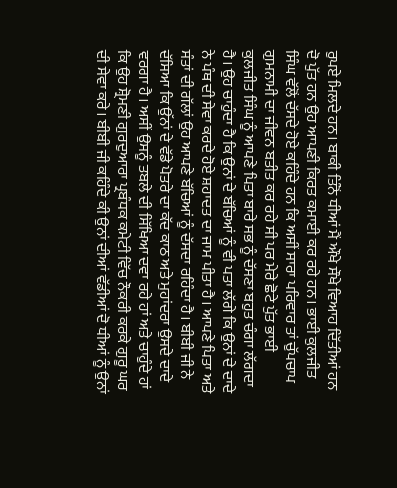ਰੁਪਏ ਮਿਲਦੇ ਹਨ। ਬਾਕੀ ਤਿੰਨੋਂ ਧੀਆਂ ਮੈਂ ਔਖੇ ਸੌਖੇ ਵਿਆਹ ਦਿੱਤੀਆਂ ਹਨ ਦੋ ਪੁੱਤ ਹਨ ਉਹ ਆਪਣੀ ਕਿਰਤ ਕਮਾਈ ਕਰ ਰਹੇ ਹਨ। ਭਾਈ ਕੁਲਜੀਤ ਸਿੰਘ ਵੱਲੋਂ ਦੱਸਦੇ ਹੋਏ ਕਹਿੰਦੇ ਹਨ ਕਿ ਅਸੀਂ ਸਾਰਾ ਪਰਿਵਾਰ ਤਾਂ ਚੁੱਪਚਾਪ ਗੁਮਨਾਮੀ ਦਾ ਜੀਵਨ ਬਤੀਤ ਕਰ ਰਹੇ ਸੀ ਪਰ ਮੇਰੇ ਛੋਟੇ ਪੁੱਤ ਭਾਈ ਕੁਲਜੀਤ ਸਿੰਘ ਨੂੰ ਆਪਣੇ ਪਿਤਾ ਬਾਰੇ ਸਭ ਨੂੰ ਦੱਸਣਾ ਬਹੁਤ ਚੰਗਾ ਲੱਗਦਾ ਹੈ। ਉਹ ਚਾਹੁੰਦਾ ਹੈ ਕਿ ਉਨਾਂ ਦੇ ਬੱਚਿਆਂ ਨੂੰ ਵੀ ਪਤਾ ਲੱਗੇ ਕਿ ਉਨਾਂ ਦੇ ਦਾਦੇ ਨੇ ਪੰਥ ਦੀ ਸੇਵਾ ਕਰਦੇ ਹੋਏ ਸ਼ਹਾਦਤ ਦਾ ਜਾਮ ਪੀਤਾ ਹੈ। ਆਪਣੇ ਪਿਤਾ ਅਤੇ ਸੰਤਾਂ ਦੀ ਗੱਲਾਂ ਉਹ ਆਪਣੇ ਬੱਚਿਆਂ ਨੂੰ ਦੱਸਦਾ ਰਹਿੰਦਾ ਹੈ। ਬੀਬੀ ਜੀ ਨੇ ਦੱਸਿਆ ਕਿ ਉੱਨਾਂ ਦੇ ਵੱਡੇ ਪੋਤਰੇ ਦਾ ਕੱਦ ਕਾਠ ਅਤੇ ਮੁਹਾਂਦਰਾ ਉਸਦੇ ਦਾਦੇ ਵਰਗਾ ਹੈ। ਅਸੀਂ ਉਸਨੂੰ ਤਬਲੇ ਦੀ ਸਿੱਖਿਆ ਦਵਾ ਰਹੇ ਹਾਂ ਅਤੇ ਚਾਹੁੰਦੇ ਹਾਂ ਕਿ ਉਹ ਸ਼੍ਰੋਮਣੀ ਗੁਰਦੁਆਰਾ ਪ੍ਰਬੰਧਕ ਕਮੇਟੀ ਵਿੱਚ ਨੌਕਰੀ ਕਰਕੇ ਗੁਰੂ ਘਰ ਦੀ ਸੇਵਾ ਕਰੇ। ਬੀਬੀ ਜੀ ਕਹਿੰਦੇ ਕੀ ਉਨਾਂ ਦੀਆਂ ਵੱਡੀਆਂ ਦੋ ਧੀਆਂ ਨੂੰ ਉਨਾਂ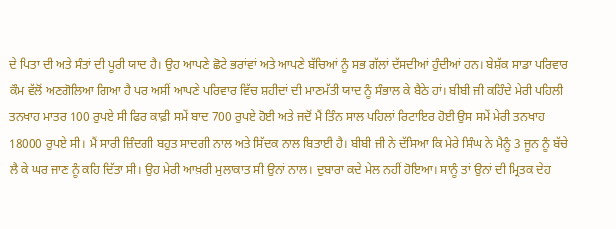ਦੇ ਪਿਤਾ ਦੀ ਅਤੇ ਸੰਤਾਂ ਦੀ ਪੂਰੀ ਯਾਦ ਹੈ। ਉਹ ਆਪਣੇ ਛੋਟੇ ਭਰਾਂਵਾਂ ਅਤੇ ਆਪਣੇ ਬੱਚਿਆਂ ਨੂੰ ਸਭ ਗੱਲਾਂ ਦੱਸਦੀਆਂ ਹੁੰਦੀਆਂ ਹਨ। ਬੇਸ਼ੱਕ ਸਾਡਾ ਪਰਿਵਾਰ ਕੌਮ ਵੱਲੋਂ ਅਣਗੋਲਿਆ ਗਿਆ ਹੈ ਪਰ ਅਸੀਂ ਆਪਣੇ ਪਰਿਵਾਰ ਵਿੱਚ ਸ਼ਹੀਦਾਂ ਦੀ ਮਾਣਮੱਤੀ ਯਾਦ ਨੂੰ ਸੰਭਾਲ ਕੇ ਬੈਠੇ ਹਾਂ। ਬੀਬੀ ਜੀ ਕਹਿੰਦੇ ਮੇਰੀ ਪਹਿਲੀ ਤਨਖਾਹ ਮਾਤਰ 100 ਰੁਪਏ ਸੀ ਫਿਰ ਕਾਫ਼ੀ ਸਮੇਂ ਬਾਦ 700 ਰੁਪਏ ਹੋਈ ਅਤੇ ਜਦੋਂ ਮੈਂ ਤਿੰਨ ਸਾਲ ਪਹਿਲਾਂ ਰਿਟਾਇਰ ਹੋਈ ਉਸ ਸਮੇਂ ਮੇਰੀ ਤਨਖਾਹ 18000 ਰੁਪਏ ਸੀ। ਮੈਂ ਸਾਰੀ ਜ਼ਿੰਦਗੀ ਬਹੁਤ ਸਾਦਗੀ ਨਾਲ ਅਤੇ ਸਿੱਦਕ ਨਾਲ ਬਿਤਾਈ ਹੈ। ਬੀਬੀ ਜੀ ਨੇ ਦੱਸਿਆ ਕਿ ਮੇਰੇ ਸਿੰਘ ਨੇ ਮੈਨੂੰ 3 ਜੂਨ ਨੂੰ ਬੱਚੇ ਲੈ ਕੇ ਘਰ ਜਾਣ ਨੂੰ ਕਹਿ ਦਿੱਤਾ ਸੀ। ਉਹ ਮੇਰੀ ਆਖ਼ਰੀ ਮੁਲਾਕਾਤ ਸੀ ਉਨਾਂ ਨਾਲ। ਦੁਬਾਰਾ ਕਦੇ ਮੇਲ ਨਹੀਂ ਹੋਇਆ। ਸਾਨੂੰ ਤਾਂ ਉਨਾਂ ਦੀ ਮ੍ਰਿਤਕ ਦੇਹ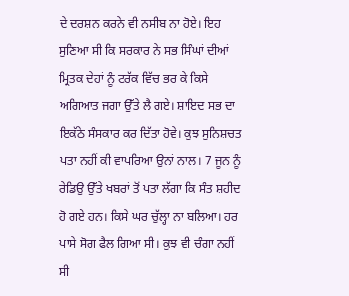ਦੇ ਦਰਸ਼ਨ ਕਰਨੇ ਵੀ ਨਸੀਬ ਨਾ ਹੋਏ। ਇਹ ਸੁਣਿਆ ਸੀ ਕਿ ਸਰਕਾਰ ਨੇ ਸਭ ਸਿੰਘਾਂ ਦੀਆਂ ਮ੍ਰਿਤਕ ਦੇਹਾਂ ਨੂੰ ਟਰੱਕ ਵਿੱਚ ਭਰ ਕੇ ਕਿਸੇ ਅਗਿਆਤ ਜਗਾ ਉੱਤੇ ਲੈ ਗਏ। ਸ਼ਾਇਦ ਸਭ ਦਾ ਇਕੱਠੇ ਸੰਸਕਾਰ ਕਰ ਦਿੱਤਾ ਹੋਵੇ। ਕੁਝ ਸੁਨਿਸ਼ਚਤ ਪਤਾ ਨਹੀਂ ਕੀ ਵਾਪਰਿਆ ਉਨਾਂ ਨਾਲ। 7 ਜੂਨ ਨੂੰ ਰੇਡਿਉ ਉੱਤੇ ਖਬਰਾਂ ਤੋਂ ਪਤਾ ਲੱਗਾ ਕਿ ਸੰਤ ਸ਼ਹੀਦ ਹੋ ਗਏ ਹਨ। ਕਿਸੇ ਘਰ ਚੁੱਲ੍ਹਾ ਨਾ ਬਲਿਆ। ਹਰ ਪਾਸੇ ਸੋਗ ਫੈਲ ਗਿਆ ਸੀ। ਕੁਝ ਵੀ ਚੰਗਾ ਨਹੀਂ ਸੀ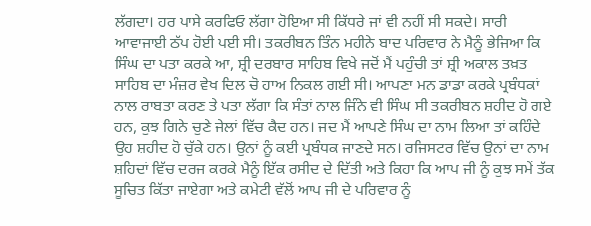ਲੱਗਦਾ। ਹਰ ਪਾਸੇ ਕਰਫਿਓ ਲੱਗਾ ਹੋਇਆ ਸੀ ਕਿੱਧਰੇ ਜਾਂ ਵੀ ਨਹੀਂ ਸੀ ਸਕਦੇ। ਸਾਰੀ ਆਵਾਜਾਈ ਠੱਪ ਹੋਈ ਪਈ ਸੀ। ਤਕਰੀਬਨ ਤਿੰਨ ਮਹੀਨੇ ਬਾਦ ਪਰਿਵਾਰ ਨੇ ਮੈਨੂੰ ਭੇਜਿਆ ਕਿ ਸਿੰਘ ਦਾ ਪਤਾ ਕਰਕੇ ਆ, ਸ਼੍ਰੀ ਦਰਬਾਰ ਸਾਹਿਬ ਵਿਖੇ ਜਦੋਂ ਮੈਂ ਪਹੁੰਚੀ ਤਾਂ ਸ਼੍ਰੀ ਅਕਾਲ ਤਖ਼ਤ ਸਾਹਿਬ ਦਾ ਮੰਜ਼ਰ ਵੇਖ ਦਿਲ ਚੋ ਹਾਅ ਨਿਕਲ ਗਈ ਸੀ। ਆਪਣਾ ਮਨ ਡਾਡਾ ਕਰਕੇ ਪ੍ਰਬੰਧਕਾਂ ਨਾਲ ਰਾਬਤਾ ਕਰਣ ਤੇ ਪਤਾ ਲੱਗਾ ਕਿ ਸੰਤਾਂ ਨਾਲ ਜਿੰਨੇ ਵੀ ਸਿੰਘ ਸੀ ਤਕਰੀਬਨ ਸ਼ਹੀਦ ਹੋ ਗਏ ਹਨ, ਕੁਝ ਗਿਨੇ ਚੁਣੇ ਜੇਲਾਂ ਵਿੱਚ ਕੈਦ ਹਨ। ਜਦ ਮੈਂ ਆਪਣੇ ਸਿੰਘ ਦਾ ਨਾਮ ਲਿਆ ਤਾਂ ਕਹਿੰਦੇ ਉਹ ਸ਼ਹੀਦ ਹੋ ਚੁੱਕੇ ਹਨ। ਉਨਾਂ ਨੂੰ ਕਈ ਪ੍ਰਬੰਧਕ ਜਾਣਦੇ ਸਨ। ਰਜਿਸਟਰ ਵਿੱਚ ਉਨਾਂ ਦਾ ਨਾਮ ਸ਼ਹਿਦਾਂ ਵਿੱਚ ਦਰਜ ਕਰਕੇ ਮੈਨੂੰ ਇੱਕ ਰਸੀਦ ਦੇ ਦਿੱਤੀ ਅਤੇ ਕਿਹਾ ਕਿ ਆਪ ਜੀ ਨੂੰ ਕੁਝ ਸਮੇਂ ਤੱਕ ਸੂਚਿਤ ਕਿੱਤਾ ਜਾਏਗਾ ਅਤੇ ਕਮੇਟੀ ਵੱਲੋਂ ਆਪ ਜੀ ਦੇ ਪਰਿਵਾਰ ਨੂੰ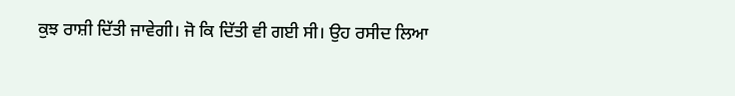ਕੁਝ ਰਾਸ਼ੀ ਦਿੱਤੀ ਜਾਵੇਗੀ। ਜੋ ਕਿ ਦਿੱਤੀ ਵੀ ਗਈ ਸੀ। ਉਹ ਰਸੀਦ ਲਿਆ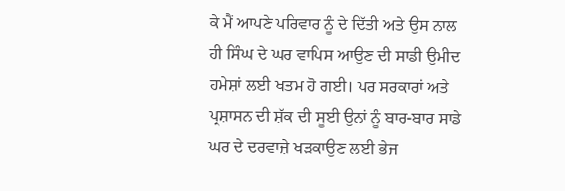ਕੇ ਮੈਂ ਆਪਣੇ ਪਰਿਵਾਰ ਨੂੰ ਦੇ ਦਿੱਤੀ ਅਤੇ ਉਸ ਨਾਲ ਹੀ ਸਿੰਘ ਦੇ ਘਰ ਵਾਪਿਸ ਆਉਣ ਦੀ ਸਾਡੀ ਉਮੀਦ ਹਮੇਸ਼ਾਂ ਲਈ ਖਤਮ ਹੋ ਗਈ। ਪਰ ਸਰਕਾਰਾਂ ਅਤੇ ਪ੍ਰਸ਼ਾਸਨ ਦੀ ਸ਼ੱਕ ਦੀ ਸੂਈ ਉਨਾਂ ਨੂੰ ਬਾਰ-ਬਾਰ ਸਾਡੇ ਘਰ ਦੇ ਦਰਵਾਜ਼ੇ ਖੜਕਾਉਣ ਲਈ ਭੇਜ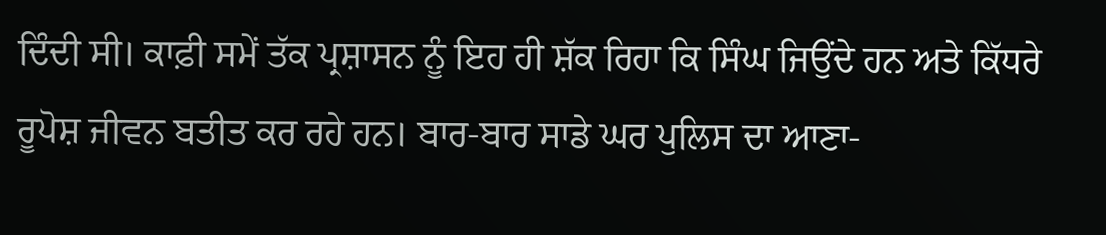ਦਿੰਦੀ ਸੀ। ਕਾਫ਼ੀ ਸਮੇਂ ਤੱਕ ਪ੍ਰਸ਼ਾਸਨ ਨੂੰ ਇਹ ਹੀ ਸ਼ੱਕ ਰਿਹਾ ਕਿ ਸਿੰਘ ਜਿਉਂਦੇ ਹਨ ਅਤੇ ਕਿੱਧਰੇ ਰੂਪੋਸ਼ ਜੀਵਨ ਬਤੀਤ ਕਰ ਰਹੇ ਹਨ। ਬਾਰ-ਬਾਰ ਸਾਡੇ ਘਰ ਪੁਲਿਸ ਦਾ ਆਣਾ-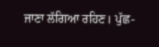ਜਾਣਾ ਲੱਗਿਆ ਰਹਿਣ। ਪੁੱਛ-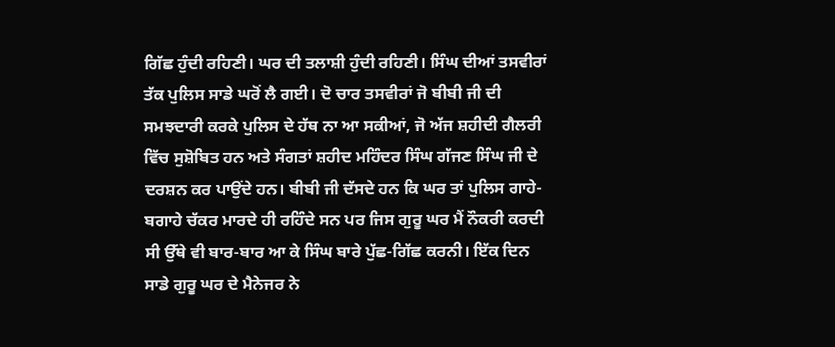ਗਿੱਛ ਹੁੰਦੀ ਰਹਿਣੀ। ਘਰ ਦੀ ਤਲਾਸ਼ੀ ਹੁੰਦੀ ਰਹਿਣੀ। ਸਿੰਘ ਦੀਆਂ ਤਸਵੀਰਾਂ ਤੱਕ ਪੁਲਿਸ ਸਾਡੇ ਘਰੋਂ ਲੈ ਗਈ। ਦੋ ਚਾਰ ਤਸਵੀਰਾਂ ਜੋ ਬੀਬੀ ਜੀ ਦੀ ਸਮਝਦਾਰੀ ਕਰਕੇ ਪੁਲਿਸ ਦੇ ਹੱਥ ਨਾ ਆ ਸਕੀਆਂ, ਜੋ ਅੱਜ ਸ਼ਹੀਦੀ ਗੈਲਰੀ ਵਿੱਚ ਸੁਸ਼ੋਬਿਤ ਹਨ ਅਤੇ ਸੰਗਤਾਂ ਸ਼ਹੀਦ ਮਹਿੰਦਰ ਸਿੰਘ ਗੱਜਣ ਸਿੰਘ ਜੀ ਦੇ ਦਰਸ਼ਨ ਕਰ ਪਾਉਂਦੇ ਹਨ। ਬੀਬੀ ਜੀ ਦੱਸਦੇ ਹਨ ਕਿ ਘਰ ਤਾਂ ਪੁਲਿਸ ਗਾਹੇ-ਬਗਾਹੇ ਚੱਕਰ ਮਾਰਦੇ ਹੀ ਰਹਿੰਦੇ ਸਨ ਪਰ ਜਿਸ ਗੁਰੂ ਘਰ ਮੈਂ ਨੌਕਰੀ ਕਰਦੀ ਸੀ ਉੱਥੇ ਵੀ ਬਾਰ-ਬਾਰ ਆ ਕੇ ਸਿੰਘ ਬਾਰੇ ਪੁੱਛ-ਗਿੱਛ ਕਰਨੀ। ਇੱਕ ਦਿਨ ਸਾਡੇ ਗੁਰੂ ਘਰ ਦੇ ਮੈਨੇਜਰ ਨੇ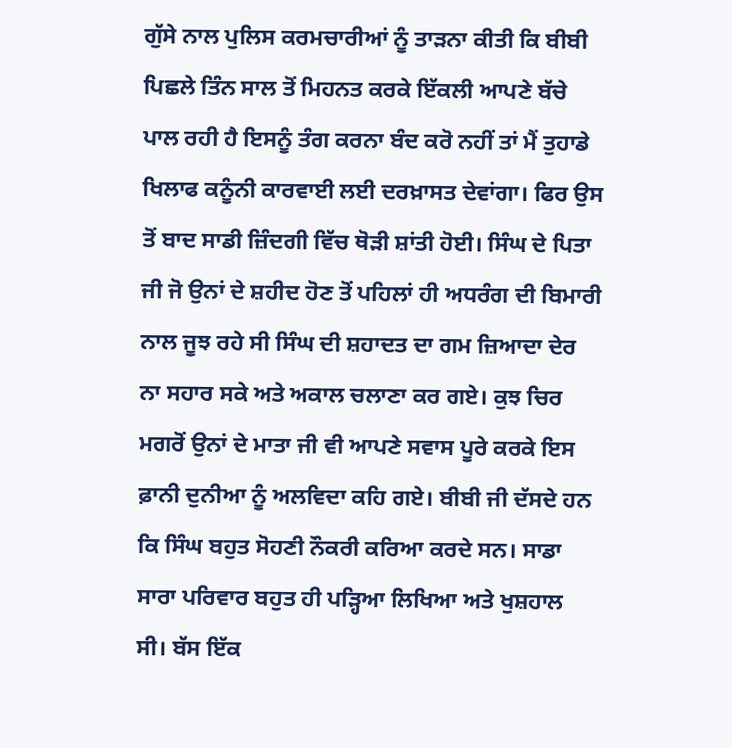ਗੁੱਸੇ ਨਾਲ ਪੁਲਿਸ ਕਰਮਚਾਰੀਆਂ ਨੂੰ ਤਾੜਨਾ ਕੀਤੀ ਕਿ ਬੀਬੀ ਪਿਛਲੇ ਤਿੰਨ ਸਾਲ ਤੋਂ ਮਿਹਨਤ ਕਰਕੇ ਇੱਕਲੀ ਆਪਣੇ ਬੱਚੇ ਪਾਲ ਰਹੀ ਹੈ ਇਸਨੂੰ ਤੰਗ ਕਰਨਾ ਬੰਦ ਕਰੋ ਨਹੀਂ ਤਾਂ ਮੈਂ ਤੁਹਾਡੇ ਖਿਲਾਫ ਕਨੂੰਨੀ ਕਾਰਵਾਈ ਲਈ ਦਰਖ਼ਾਸਤ ਦੇਵਾਂਗਾ। ਫਿਰ ਉਸ ਤੋਂ ਬਾਦ ਸਾਡੀ ਜ਼ਿੰਦਗੀ ਵਿੱਚ ਥੋੜੀ ਸ਼ਾਂਤੀ ਹੋਈ। ਸਿੰਘ ਦੇ ਪਿਤਾ ਜੀ ਜੋ ਉਨਾਂ ਦੇ ਸ਼ਹੀਦ ਹੋਣ ਤੋਂ ਪਹਿਲਾਂ ਹੀ ਅਧਰੰਗ ਦੀ ਬਿਮਾਰੀ ਨਾਲ ਜੂਝ ਰਹੇ ਸੀ ਸਿੰਘ ਦੀ ਸ਼ਹਾਦਤ ਦਾ ਗਮ ਜ਼ਿਆਦਾ ਦੇਰ ਨਾ ਸਹਾਰ ਸਕੇ ਅਤੇ ਅਕਾਲ ਚਲਾਣਾ ਕਰ ਗਏ। ਕੁਝ ਚਿਰ ਮਗਰੋਂ ਉਨਾਂ ਦੇ ਮਾਤਾ ਜੀ ਵੀ ਆਪਣੇ ਸਵਾਸ ਪੂਰੇ ਕਰਕੇ ਇਸ ਫ਼ਾਨੀ ਦੁਨੀਆ ਨੂੰ ਅਲਵਿਦਾ ਕਹਿ ਗਏ। ਬੀਬੀ ਜੀ ਦੱਸਦੇ ਹਨ ਕਿ ਸਿੰਘ ਬਹੁਤ ਸੋਹਣੀ ਨੌਕਰੀ ਕਰਿਆ ਕਰਦੇ ਸਨ। ਸਾਡਾ ਸਾਰਾ ਪਰਿਵਾਰ ਬਹੁਤ ਹੀ ਪੜ੍ਹਿਆ ਲਿਖਿਆ ਅਤੇ ਖੁਸ਼ਹਾਲ ਸੀ। ਬੱਸ ਇੱਕ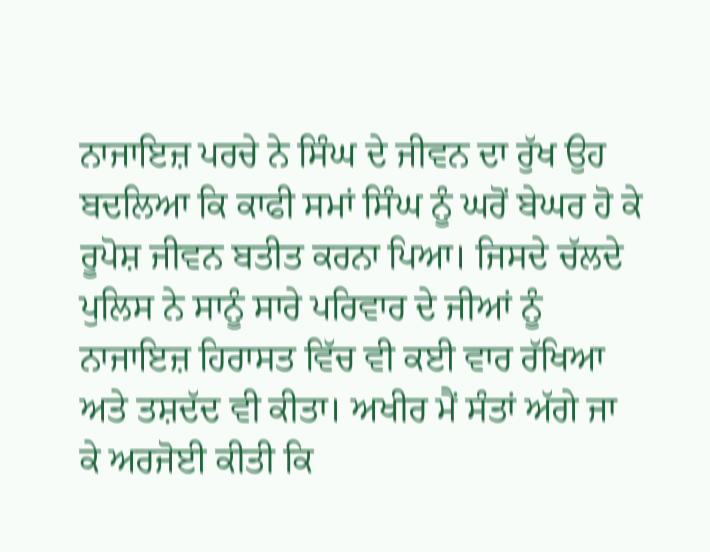ਨਾਜਾਇਜ਼ ਪਰਚੇ ਨੇ ਸਿੰਘ ਦੇ ਜੀਵਨ ਦਾ ਰੁੱਖ ਉਹ ਬਦਲਿਆ ਕਿ ਕਾਫੀ ਸਮਾਂ ਸਿੰਘ ਨੂੰ ਘਰੋਂ ਬੇਘਰ ਹੋ ਕੇ ਰੂਪੋਸ਼ ਜੀਵਨ ਬਤੀਤ ਕਰਨਾ ਪਿਆ। ਜਿਸਦੇ ਚੱਲਦੇ ਪੁਲਿਸ ਨੇ ਸਾਨੂੰ ਸਾਰੇ ਪਰਿਵਾਰ ਦੇ ਜੀਆਂ ਨੂੰ ਨਾਜਾਇਜ਼ ਹਿਰਾਸਤ ਵਿੱਚ ਵੀ ਕਈ ਵਾਰ ਰੱਖਿਆ ਅਤੇ ਤਸ਼ਦੱਦ ਵੀ ਕੀਤਾ। ਅਖੀਰ ਮੈਂ ਸੰਤਾਂ ਅੱਗੇ ਜਾ ਕੇ ਅਰਜੋਈ ਕੀਤੀ ਕਿ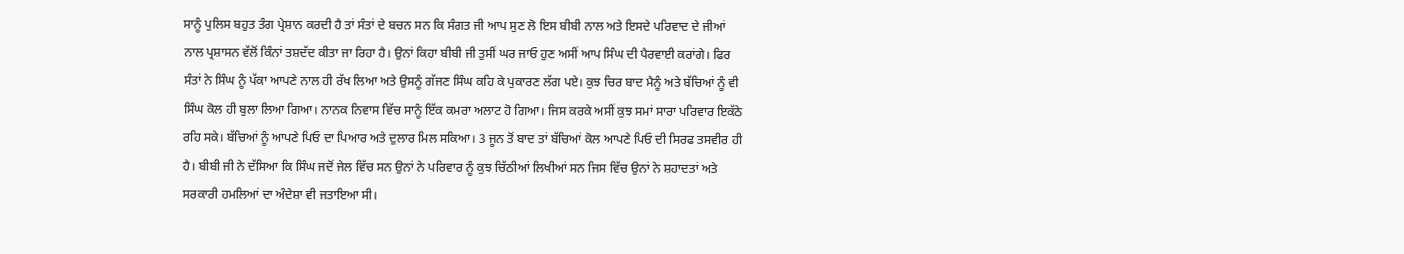ਸਾਨੂੰ ਪੁਲਿਸ ਬਹੁਤ ਤੰਗ ਪ੍ਰੇਸ਼ਾਨ ਕਰਦੀ ਹੈ ਤਾਂ ਸੰਤਾਂ ਦੇ ਬਚਨ ਸਨ ਕਿ ਸੰਗਤ ਜੀ ਆਪ ਸੁਣ ਲੋ ਇਸ ਬੀਬੀ ਨਾਲ ਅਤੇ ਇਸਦੇ ਪਰਿਵਾਦ ਦੇ ਜੀਆਂ ਨਾਲ ਪ੍ਰਸ਼ਾਸਨ ਵੱਲੋਂ ਕਿੰਨਾਂ ਤਸ਼ਦੱਦ ਕੀਤਾ ਜਾ ਰਿਹਾ ਹੈ। ਉਨਾਂ ਕਿਹਾ ਬੀਬੀ ਜੀ ਤੁਸੀਂ ਘਰ ਜਾਓ ਹੁਣ ਅਸੀਂ ਆਪ ਸਿੰਘ ਦੀ ਪੈਰਵਾਈ ਕਰਾਂਗੇ। ਫਿਰ ਸੰਤਾਂ ਨੇ ਸਿੰਘ ਨੂੰ ਪੱਕਾ ਆਪਣੇ ਨਾਲ ਹੀ ਰੱਖ ਲਿਆ ਅਤੇ ਉਸਨੂੰ ਗੱਜਣ ਸਿੰਘ ਕਹਿ ਕੇ ਪੁਕਾਰਣ ਲੱਗ ਪਏ। ਕੁਝ ਚਿਰ ਬਾਦ ਮੈਨੂੰ ਅਤੇ ਬੱਚਿਆਂ ਨੂੰ ਵੀ ਸਿੰਘ ਕੋਲ ਹੀ ਬੁਲਾ ਲਿਆ ਗਿਆ। ਨਾਨਕ ਨਿਵਾਸ ਵਿੱਚ ਸਾਨੂੰ ਇੱਕ ਕਮਰਾ ਅਲਾਟ ਹੋ ਗਿਆ। ਜਿਸ ਕਰਕੇ ਅਸੀਂ ਕੁਝ ਸਮਾਂ ਸਾਰਾ ਪਰਿਵਾਰ ਇਕੱਠੇ ਰਹਿ ਸਕੇ। ਬੱਚਿਆਂ ਨੂੰ ਆਪਣੇ ਪਿਓ ਦਾ ਪਿਆਰ ਅਤੇ ਦੁਲਾਰ ਮਿਲ ਸਕਿਆ। 3 ਜੂਨ ਤੋਂ ਬਾਦ ਤਾਂ ਬੱਚਿਆਂ ਕੋਲ ਆਪਣੇ ਪਿਓ ਦੀ ਸਿਰਫ ਤਸਵੀਰ ਹੀ ਹੈ। ਬੀਬੀ ਜੀ ਨੇ ਦੱਸਿਆ ਕਿ ਸਿੰਘ ਜਦੋਂ ਜੇਲ ਵਿੱਚ ਸਨ ਉਨਾਂ ਨੇ ਪਰਿਵਾਰ ਨੂੰ ਕੁਝ ਚਿੱਠੀਆਂ ਲਿਖੀਆਂ ਸਨ ਜਿਸ ਵਿੱਚ ਉਨਾਂ ਨੇ ਸ਼ਹਾਦਤਾਂ ਅਤੇ ਸਰਕਾਰੀ ਹਮਲਿਆਂ ਦਾ ਅੰਦੇਸ਼ਾ ਵੀ ਜਤਾਇਆ ਸੀ।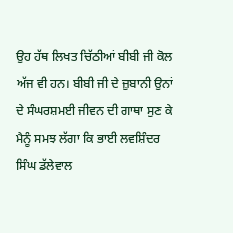ਉਹ ਹੱਥ ਲਿਖਤ ਚਿੱਠੀਆਂ ਬੀਬੀ ਜੀ ਕੋਲ ਅੱਜ ਵੀ ਹਨ। ਬੀਬੀ ਜੀ ਦੇ ਜ਼ੁਬਾਨੀ ਉਨਾਂ ਦੇ ਸੰਘਰਸ਼ਮਈ ਜੀਵਨ ਦੀ ਗਾਥਾ ਸੁਣ ਕੇ ਮੈਨੂੰ ਸਮਝ ਲੱਗਾ ਕਿ ਭਾਈ ਲਵਸ਼ਿੰਦਰ ਸਿੰਘ ਡੱਲੇਵਾਲ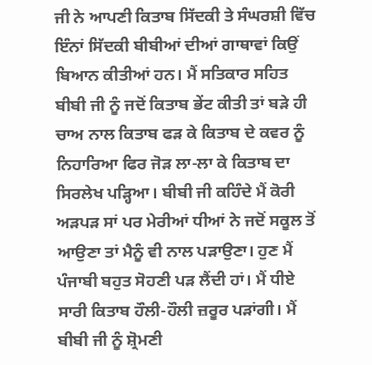ਜੀ ਨੇ ਆਪਣੀ ਕਿਤਾਬ ਸਿੱਦਕੀ ਤੇ ਸੰਘਰਸ਼ੀ ਵਿੱਚ ਇੰਨਾਂ ਸਿੱਦਕੀ ਬੀਬੀਆਂ ਦੀਆਂ ਗਾਥਾਵਾਂ ਕਿਉਂ ਬਿਆਨ ਕੀਤੀਆਂ ਹਨ। ਮੈਂ ਸਤਿਕਾਰ ਸਹਿਤ ਬੀਬੀ ਜੀ ਨੂੰ ਜਦੋਂ ਕਿਤਾਬ ਭੇਂਟ ਕੀਤੀ ਤਾਂ ਬੜੇ ਹੀ ਚਾਅ ਨਾਲ ਕਿਤਾਬ ਫੜ ਕੇ ਕਿਤਾਬ ਦੇ ਕਵਰ ਨੂੰ ਨਿਹਾਰਿਆ ਫਿਰ ਜੋੜ ਲਾ-ਲਾ ਕੇ ਕਿਤਾਬ ਦਾ ਸਿਰਲੇਖ ਪੜ੍ਹਿਆ। ਬੀਬੀ ਜੀ ਕਹਿੰਦੇ ਮੈਂ ਕੋਰੀ ਅੜਪੜ ਸਾਂ ਪਰ ਮੇਰੀਆਂ ਧੀਆਂ ਨੇ ਜਦੋਂ ਸਕੂਲ ਤੋਂ ਆਉਣਾ ਤਾਂ ਮੈਨੂੰ ਵੀ ਨਾਲ ਪੜਾਉਣਾ। ਹੁਣ ਮੈਂ ਪੰਜਾਬੀ ਬਹੁਤ ਸੋਹਣੀ ਪੜ ਲੈਂਦੀ ਹਾਂ। ਮੈਂ ਧੀਏ ਸਾਰੀ ਕਿਤਾਬ ਹੌਲੀ-ਹੌਲੀ ਜ਼ਰੂਰ ਪੜਾਂਗੀ। ਮੈਂ ਬੀਬੀ ਜੀ ਨੂੰ ਸ਼੍ਰੋਮਣੀ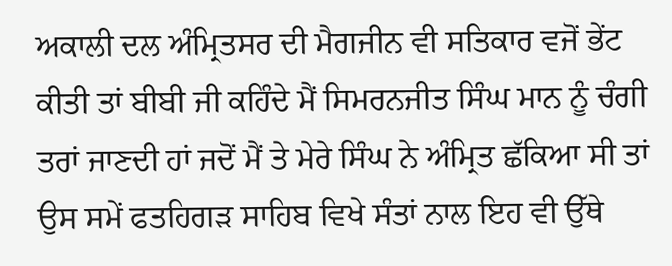ਅਕਾਲੀ ਦਲ ਅੰਮ੍ਰਿਤਸਰ ਦੀ ਮੈਗਜੀਨ ਵੀ ਸਤਿਕਾਰ ਵਜੋਂ ਭੇਂਟ ਕੀਤੀ ਤਾਂ ਬੀਬੀ ਜੀ ਕਹਿੰਦੇ ਮੈਂ ਸਿਮਰਨਜੀਤ ਸਿੰਘ ਮਾਨ ਨੂੰ ਚੰਗੀ ਤਰਾਂ ਜਾਣਦੀ ਹਾਂ ਜਦੋਂ ਮੈਂ ਤੇ ਮੇਰੇ ਸਿੰਘ ਨੇ ਅੰਮ੍ਰਿਤ ਛੱਕਿਆ ਸੀ ਤਾਂ ਉਸ ਸਮੇਂ ਫਤਹਿਗੜ ਸਾਹਿਬ ਵਿਖੇ ਸੰਤਾਂ ਨਾਲ ਇਹ ਵੀ ਉੱਥੇ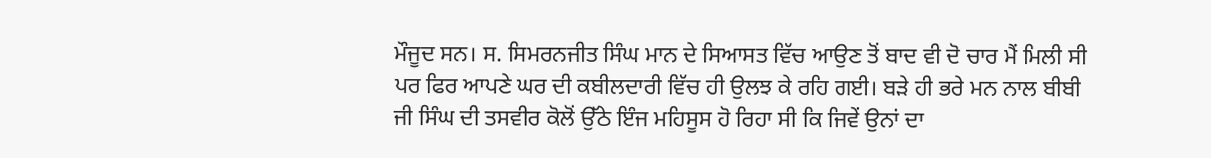ਮੌਜੂਦ ਸਨ। ਸ. ਸਿਮਰਨਜੀਤ ਸਿੰਘ ਮਾਨ ਦੇ ਸਿਆਸਤ ਵਿੱਚ ਆਉਣ ਤੋਂ ਬਾਦ ਵੀ ਦੋ ਚਾਰ ਮੈਂ ਮਿਲੀ ਸੀ ਪਰ ਫਿਰ ਆਪਣੇ ਘਰ ਦੀ ਕਬੀਲਦਾਰੀ ਵਿੱਚ ਹੀ ਉਲਝ ਕੇ ਰਹਿ ਗਈ। ਬੜੇ ਹੀ ਭਰੇ ਮਨ ਨਾਲ ਬੀਬੀ ਜੀ ਸਿੰਘ ਦੀ ਤਸਵੀਰ ਕੋਲੋਂ ਉੱਠੇ ਇੰਜ ਮਹਿਸੂਸ ਹੋ ਰਿਹਾ ਸੀ ਕਿ ਜਿਵੇਂ ਉਨਾਂ ਦਾ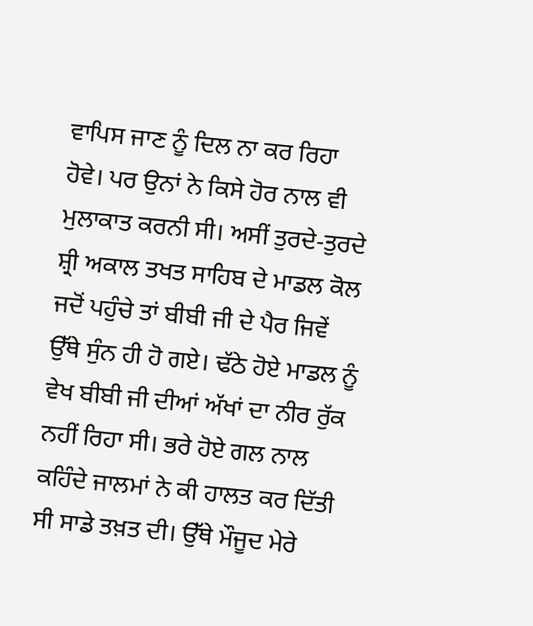ਵਾਪਿਸ ਜਾਣ ਨੂੰ ਦਿਲ ਨਾ ਕਰ ਰਿਹਾ ਹੋਵੇ। ਪਰ ਉਨਾਂ ਨੇ ਕਿਸੇ ਹੋਰ ਨਾਲ ਵੀ ਮੁਲਾਕਾਤ ਕਰਨੀ ਸੀ। ਅਸੀਂ ਤੁਰਦੇ-ਤੁਰਦੇ ਸ਼੍ਰੀ ਅਕਾਲ ਤਖਤ ਸਾਹਿਬ ਦੇ ਮਾਡਲ ਕੋਲ ਜਦੋਂ ਪਹੁੰਚੇ ਤਾਂ ਬੀਬੀ ਜੀ ਦੇ ਪੈਰ ਜਿਵੇਂ ਉੱਥੇ ਸੁੰਨ ਹੀ ਹੋ ਗਏ। ਢੱਠੇ ਹੋਏ ਮਾਡਲ ਨੂੰ ਵੇਖ ਬੀਬੀ ਜੀ ਦੀਆਂ ਅੱਖਾਂ ਦਾ ਨੀਰ ਰੁੱਕ ਨਹੀਂ ਰਿਹਾ ਸੀ। ਭਰੇ ਹੋਏ ਗਲ ਨਾਲ ਕਹਿੰਦੇ ਜਾਲਮਾਂ ਨੇ ਕੀ ਹਾਲਤ ਕਰ ਦਿੱਤੀ ਸੀ ਸਾਡੇ ਤਖ਼ਤ ਦੀ। ਉੱਥੇ ਮੌਜੂਦ ਮੇਰੇ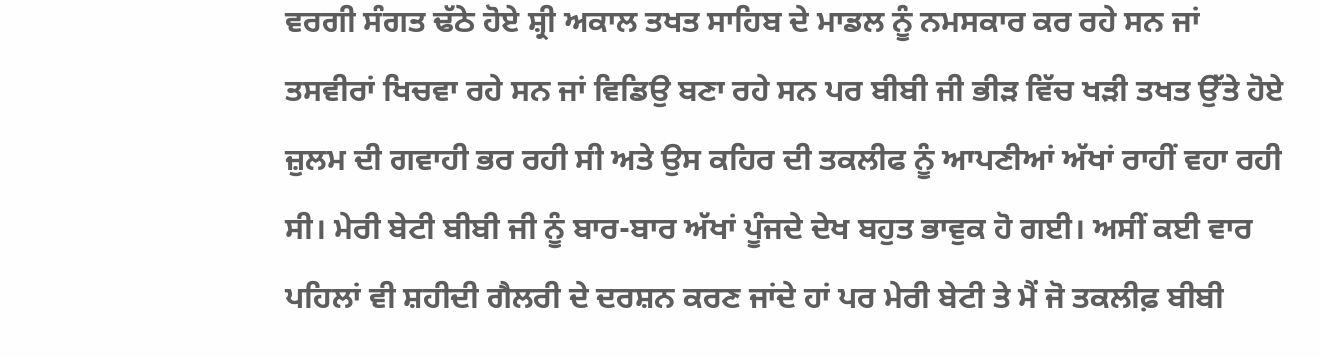ਵਰਗੀ ਸੰਗਤ ਢੱਠੇ ਹੋਏ ਸ਼੍ਰੀ ਅਕਾਲ ਤਖਤ ਸਾਹਿਬ ਦੇ ਮਾਡਲ ਨੂੰ ਨਮਸਕਾਰ ਕਰ ਰਹੇ ਸਨ ਜਾਂ ਤਸਵੀਰਾਂ ਖਿਚਵਾ ਰਹੇ ਸਨ ਜਾਂ ਵਿਡਿਉ ਬਣਾ ਰਹੇ ਸਨ ਪਰ ਬੀਬੀ ਜੀ ਭੀੜ ਵਿੱਚ ਖੜੀ ਤਖਤ ਉੱਤੇ ਹੋਏ ਜ਼ੁਲਮ ਦੀ ਗਵਾਹੀ ਭਰ ਰਹੀ ਸੀ ਅਤੇ ਉਸ ਕਹਿਰ ਦੀ ਤਕਲੀਫ ਨੂੰ ਆਪਣੀਆਂ ਅੱਖਾਂ ਰਾਹੀਂ ਵਹਾ ਰਹੀ ਸੀ। ਮੇਰੀ ਬੇਟੀ ਬੀਬੀ ਜੀ ਨੂੰ ਬਾਰ-ਬਾਰ ਅੱਖਾਂ ਪੂੰਜਦੇ ਦੇਖ ਬਹੁਤ ਭਾਵੁਕ ਹੋ ਗਈ। ਅਸੀਂ ਕਈ ਵਾਰ ਪਹਿਲਾਂ ਵੀ ਸ਼ਹੀਦੀ ਗੈਲਰੀ ਦੇ ਦਰਸ਼ਨ ਕਰਣ ਜਾਂਦੇ ਹਾਂ ਪਰ ਮੇਰੀ ਬੇਟੀ ਤੇ ਮੈਂ ਜੋ ਤਕਲੀਫ਼ ਬੀਬੀ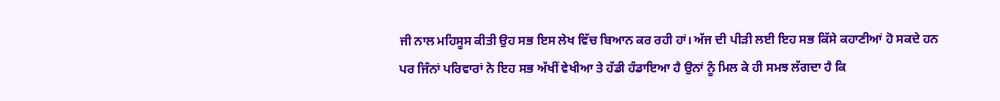ਜੀ ਨਾਲ ਮਹਿਸੂਸ ਕੀਤੀ ਉਹ ਸਭ ਇਸ ਲੇਖ ਵਿੱਚ ਬਿਆਨ ਕਰ ਰਹੀ ਹਾਂ। ਅੱਜ ਦੀ ਪੀੜੀ ਲਈ ਇਹ ਸਭ ਕਿੱਸੇ ਕਹਾਣੀਆਂ ਹੋ ਸਕਦੇ ਹਨ ਪਰ ਜਿੰਨਾਂ ਪਰਿਵਾਰਾਂ ਨੇ ਇਹ ਸਭ ਅੱਖੀਂ ਵੇਖੀਆ ਤੇ ਹੱਡੀ ਹੰਡਾਇਆ ਹੈ ਉਨਾਂ ਨੂੰ ਮਿਲ ਕੇ ਹੀ ਸਮਝ ਲੱਗਦਾ ਹੈ ਕਿ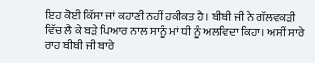ਇਹ ਕੋਈ ਕਿੱਸਾ ਜਾਂ ਕਹਾਣੀ ਨਹੀਂ ਹਕੀਕਤ ਹੈ। ਬੀਬੀ ਜੀ ਨੇ ਗੱਲਵਕੜੀ ਵਿੱਚ ਲੈ ਕੇ ਬੜੇ ਪਿਆਰ ਨਾਲ ਸਾਨੂੰ ਮਾਂ ਧੀ ਨੂੰ ਅਲਵਿਦਾ ਕਿਹਾ। ਅਸੀਂ ਸਾਰੇ ਰਾਹ ਬੀਬੀ ਜੀ ਬਾਰੇ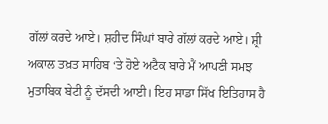ਗੱਲਾਂ ਕਰਦੇ ਆਏ। ਸ਼ਹੀਦ ਸਿੰਘਾਂ ਬਾਰੇ ਗੱਲਾਂ ਕਰਦੇ ਆਏ। ਸ਼੍ਰੀ ਅਕਾਲ ਤਖ਼ਤ ਸਾਹਿਬ ‘ਤੇ ਹੋਏ ਅਟੈਕ ਬਾਰੇ ਮੈਂ ਆਪਣੀ ਸਮਝ ਮੁਤਾਬਿਕ ਬੇਟੀ ਨੂੰ ਦੱਸਦੀ ਆਈ। ਇਹ ਸਾਡਾ ਸਿੱਖ ਇਤਿਹਾਸ ਹੈ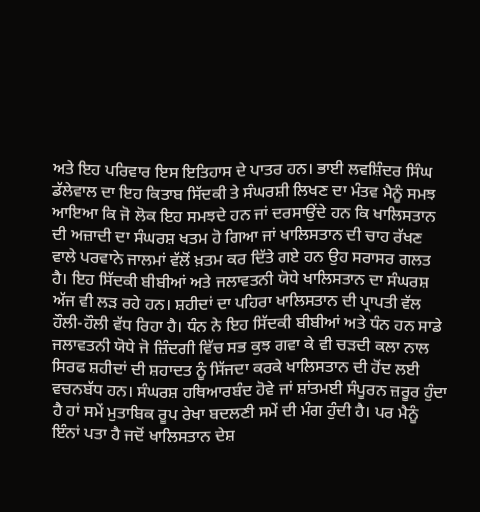ਅਤੇ ਇਹ ਪਰਿਵਾਰ ਇਸ ਇਤਿਹਾਸ ਦੇ ਪਾਤਰ ਹਨ। ਭਾਈ ਲਵਸ਼ਿੰਦਰ ਸਿੰਘ ਡੱਲੇਵਾਲ ਦਾ ਇਹ ਕਿਤਾਬ ਸਿੱਦਕੀ ਤੇ ਸੰਘਰਸ਼ੀ ਲਿਖਣ ਦਾ ਮੰਤਵ ਮੈਨੂੰ ਸਮਝ ਆਇਆ ਕਿ ਜੋ ਲੋਕ ਇਹ ਸਮਝਦੇ ਹਨ ਜਾਂ ਦਰਸਾਉਂਦੇ ਹਨ ਕਿ ਖਾਲਿਸਤਾਨ ਦੀ ਅਜ਼ਾਦੀ ਦਾ ਸੰਘਰਸ਼ ਖਤਮ ਹੋ ਗਿਆ ਜਾਂ ਖਾਲਿਸਤਾਨ ਦੀ ਚਾਹ ਰੱਖਣ ਵਾਲੇ ਪਰਵਾਨੇ ਜਾਲਮਾਂ ਵੱਲੋਂ ਖ਼ਤਮ ਕਰ ਦਿੱਤੇ ਗਏ ਹਨ ਉਹ ਸਰਾਸਰ ਗਲਤ ਹੈ। ਇਹ ਸਿੱਦਕੀ ਬੀਬੀਆਂ ਅਤੇ ਜਲਾਵਤਨੀ ਯੋਧੇ ਖਾਲਿਸਤਾਨ ਦਾ ਸੰਘਰਸ਼ ਅੱਜ ਵੀ ਲੜ ਰਹੇ ਹਨ। ਸ਼ਹੀਦਾਂ ਦਾ ਪਹਿਰਾ ਖਾਲਿਸਤਾਨ ਦੀ ਪ੍ਰਾਪਤੀ ਵੱਲ ਹੌਲੀ-ਹੌਲੀ ਵੱਧ ਰਿਹਾ ਹੈ। ਧੰਨ ਨੇ ਇਹ ਸਿੱਦਕੀ ਬੀਬੀਆਂ ਅਤੇ ਧੰਨ ਹਨ ਸਾਡੇ ਜਲਾਵਤਨੀ ਯੋਧੇ ਜੋ ਜ਼ਿੰਦਗੀ ਵਿੱਚ ਸਭ ਕੁਝ ਗਵਾ ਕੇ ਵੀ ਚੜਦੀ ਕਲਾ ਨਾਲ ਸਿਰਫ ਸ਼ਹੀਦਾਂ ਦੀ ਸ਼ਹਾਦਤ ਨੂੰ ਸਿੱਜਦਾ ਕਰਕੇ ਖਾਲਿਸਤਾਨ ਦੀ ਹੋਂਦ ਲਈ ਵਚਨਬੱਧ ਹਨ। ਸੰਘਰਸ਼ ਹਥਿਆਰਬੰਦ ਹੋਵੇ ਜਾਂ ਸ਼ਾਂਤਮਈ ਸੰਪੂਰਨ ਜ਼ਰੂਰ ਹੁੰਦਾ ਹੈ ਹਾਂ ਸਮੇਂ ਮੁਤਾਬਿਕ ਰੂਪ ਰੇਖਾ ਬਦਲਣੀ ਸਮੇਂ ਦੀ ਮੰਗ ਹੁੰਦੀ ਹੈ। ਪਰ ਮੈਨੂੰ ਇੰਨਾਂ ਪਤਾ ਹੈ ਜਦੋਂ ਖਾਲਿਸਤਾਨ ਦੇਸ਼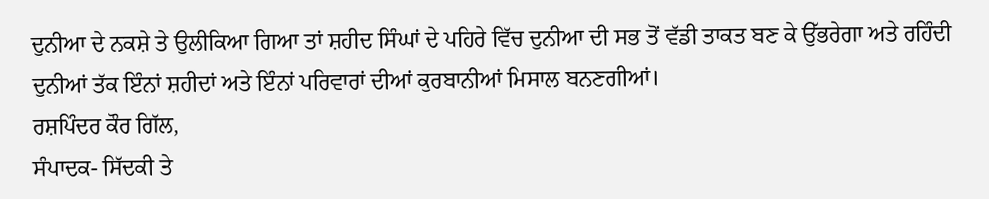ਦੁਨੀਆ ਦੇ ਨਕਸ਼ੇ ਤੇ ਉਲੀਕਿਆ ਗਿਆ ਤਾਂ ਸ਼ਹੀਦ ਸਿੰਘਾਂ ਦੇ ਪਹਿਰੇ ਵਿੱਚ ਦੁਨੀਆ ਦੀ ਸਭ ਤੋਂ ਵੱਡੀ ਤਾਕਤ ਬਣ ਕੇ ਉੱਭਰੇਗਾ ਅਤੇ ਰਹਿੰਦੀ ਦੁਨੀਆਂ ਤੱਕ ਇੰਨਾਂ ਸ਼ਹੀਦਾਂ ਅਤੇ ਇੰਨਾਂ ਪਰਿਵਾਰਾਂ ਦੀਆਂ ਕੁਰਬਾਨੀਆਂ ਮਿਸਾਲ ਬਨਣਗੀਆਂ।
ਰਸ਼ਪਿੰਦਰ ਕੌਰ ਗਿੱਲ,
ਸੰਪਾਦਕ- ਸਿੱਦਕੀ ਤੇ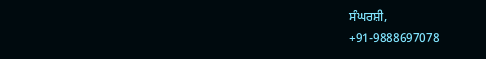ਸੰਘਰਸ਼ੀ,
+91-9888697078